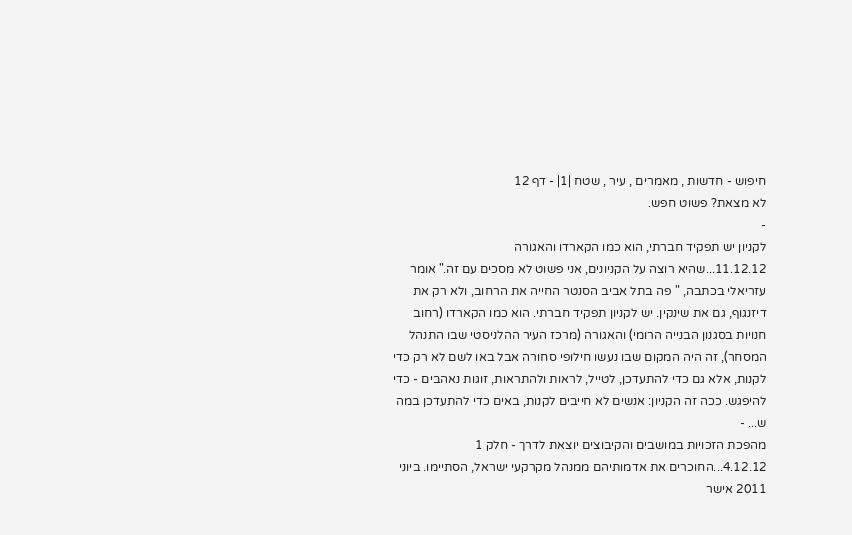חיפוש - חדשות , מאמרים , עיר , שטח |1| - דף 12
לא מצאת? פשוט חפש.
-
לקניון יש תפקיד חברתי, הוא כמו הקארדו והאגורה
11.12.12...שהיא רוצה על הקניונים, אני פשוט לא מסכים עם זה." אומר עזריאלי בכתבה, " פה בתל אביב הסנטר החייה את הרחוב, ולא רק את דיזנגוף, גם את שינקין. יש לקניון תפקיד חברתי. הוא כמו הקארדו (רחוב חנויות בסגנון הבנייה הרומי) והאגורה (מרכז העיר ההלניסטי שבו התנהל המסחר), זה היה המקום שבו נעשו חילופי סחורה אבל באו לשם לא רק כדי לקנות, אלא גם כדי להתעדכן, לטייל, לראות ולהתראות, זוגות נאהבים - כדי להיפגש. ככה זה הקניון: אנשים לא חייבים לקנות, באים כדי להתעדכן במה ש... -
מהפכת הזכויות במושבים והקיבוצים יוצאת לדרך - חלק 1
4.12.12...החוכרים את אדמותיהם ממנהל מקרקעי ישראל, הסתיימו. ביוני 2011 אישר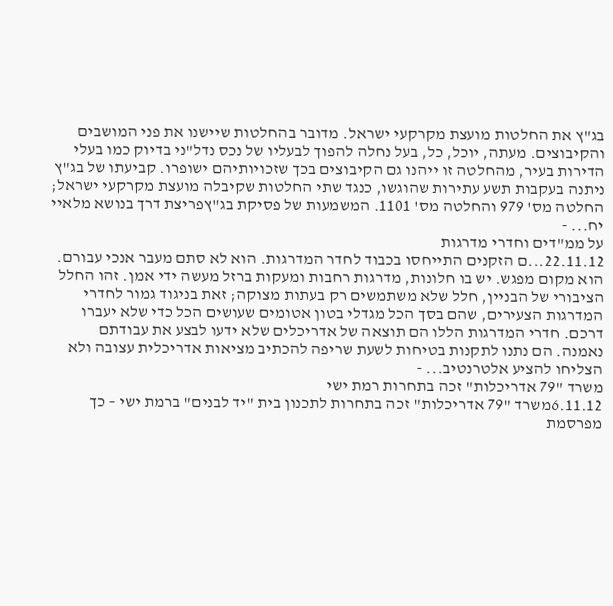בג"ץ את החלטות מועצת מקרקעי ישראל. מדובר בהחלטות שיישנו את פני המושבים והקיבוצים. מעתה, יוכל, כל, בעל נחלה להפוך לבעליו של נכס נדל"ני בדיוק כמו בעלי הדירות בעיר, מהחלטה זו ייהנו גם הקיבוצים בכך שזכויותיהם ישופרו. קביעתו של בג"ץ ניתנה בעקבות תשע עתירות שהוגשו, כנגד שתי החלטות שקיבלה מועצת מקרקעי ישראל; החלטה מס' 979 והחלטה מס' 1101. המשמעות של פסיקת בג"ץפריצת דרך בנושא מלאיי יח... -
על ממ"דים וחדרי מדרגות
22.11.12...ם הזקנים התייחסו בכבוד לחדר המדרגות. הוא לא סתם מעבר אנכי עבורם. הוא מקום מפגש. יש בו חלונות, מדרגות רחבות ומעקות ברזל מעשה ידי אמן. זהו החלל הציבורי של הבניין, חלל שלא משתמשים רק בעתות מצוקה; זאת בניגוד גמור לחדרי המדרגות הצעירים, שהם בסך הכל מגדלי בטון אטומים שעושים הכל כדי שלא יעברו דרכם. חדרי המדרגות הללו הם תוצאה של אדריכלים שלא ידעו לבצע את עבודתם נאמנה. הם נתנו לתקנות בטיחות לשעת שריפה להכתיב מציאות אדריכלית עצובה ולא הצליחו להציע אלטרנטיב... -
משרד "79 אדריכלות" זכה בתחרות רמת ישי
6.11.12משרד "79 אדריכלות" זכה בתחרות לתכנון בית "יד לבנים" ברמת ישי – כך מפרסמת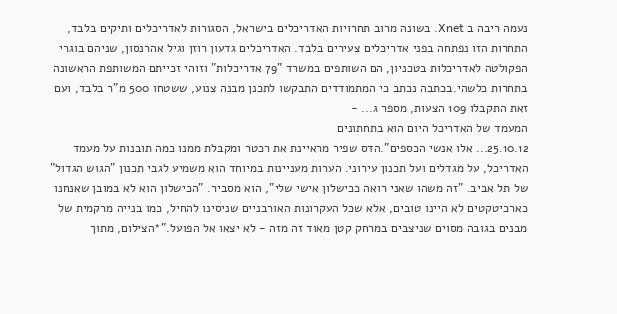נעמה ריבה ב Xnet. בשונה מרוב תחרויות האדריכלים בישראל, הסגורות לאדריכלים ותיקים בלבד, התחרות הזו נפתחה בפני אדריכלים צעירים בלבד. האדריכלים גדעון רוזן וגיל אהרנסון, שניהם בוגרי הפקולטה לאדריכלות בטכניון, הם השותפים במשרד "79 אדריכלות" וזוהי זכייתם המשותפת הראשונה בתחרות כלשהי.בכתבה נכתב כי המתמודדים התבקשו לתכנן מבנה צנוע, ששטחו 500 מ"ר בלבד, ועם זאת התקבלו 109 הצעות, מספר ג... -
המעמד של האדריכל היום הוא בתחתונים
25.10.12... אלו אנשי הכספים".הדס שפיר מראיינת את רכטר ומקבלת ממנו כמה תובנות על מעמד האדריכל, על מגדלים ועל תכנון עירוני. הערות מעניינות במיוחד הוא משמיע לגבי תכנון "הגוש הגדול" של תל אביב. "זה משהו שאני רואה ככישלון אישי שלי", הוא מסביר. "הכישלון הוא לא במובן שאנחנו כארכיטקטים לא היינו טובים, אלא שכל העקרונות האורבניים שניסינו להחיל, כמו בנייה מרקמית של מבנים בגובה מסוים שניצבים במרחק קטן מאוד זה מזה - לא יצאו אל הפועל."*הצילום, מתוך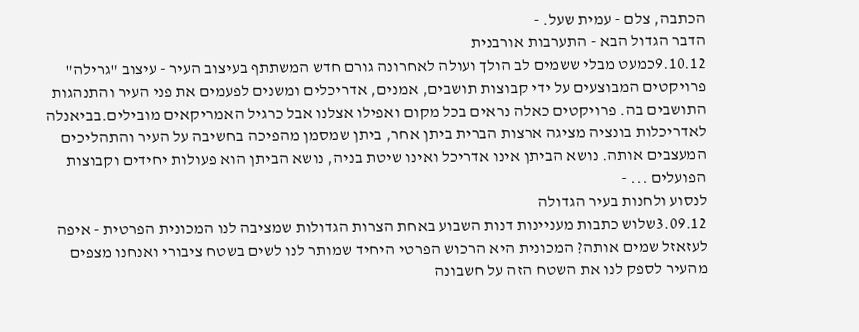הכתבה, צלם - עמית שעל. -
הדבר הגדול הבא - התערבות אורבנית
9.10.12כמעט מבלי ששמים לב הולך ועולה לאחרונה גורם חדש המשתתף בעיצוב העיר - עיצוב "גרילה" פרויקטים המבוצעים על ידי קבוצות תושבים, אמנים, אדריכלים ומשנים לפעמים את פני העיר והתנהגות התושבים בה. פרויקטים כאלה נראים בכל מקום ואפילו אצלנו אבל כרגיל האמריקאים מובילים.בביאנלה לאדריכלות בונציה מציגה ארצות הברית ביתן אחר, ביתן שמסמן מהפיכה בחשיבה על העיר והתהליכים המעצבים אותה. נושא הביתן אינו אדריכל ואינו שיטת בניה, נושא הביתן הוא פעולות יחידים וקבוצות הפועלים ... -
לנסוע ולחנות בעיר הגדולה
3.09.12שלוש כתבות מעניינות דנות השבוע באחת הצרות הגדולות שמציבה לנו המכונית הפרטית - איפה לעזאזל שמים אותה? המכונית היא הרכוש הפרטי היחיד שמותר לנו לשים בשטח ציבורי ואנחנו מצפים מהעיר לספק לנו את השטח הזה על חשבונה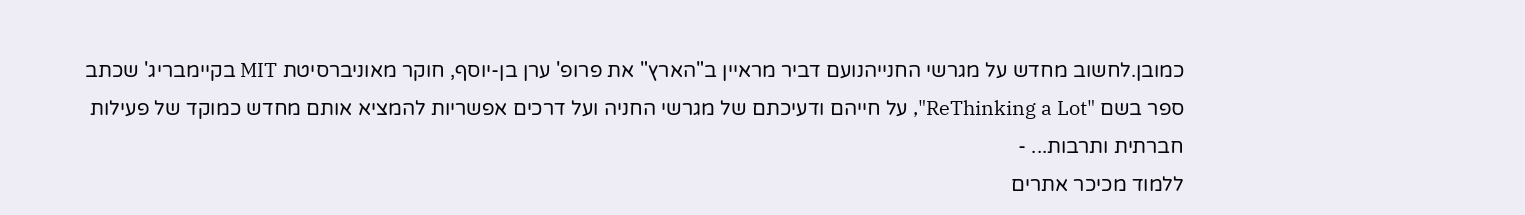כמובן.לחשוב מחדש על מגרשי החנייהנועם דביר מראיין ב"הארץ" את פרופ' ערן בן-יוסף, חוקר מאוניברסיטת MIT בקיימבריג' שכתב ספר בשם "ReThinking a Lot", על חייהם ודעיכתם של מגרשי החניה ועל דרכים אפשריות להמציא אותם מחדש כמוקד של פעילות חברתית ותרבות... -
ללמוד מכיכר אתרים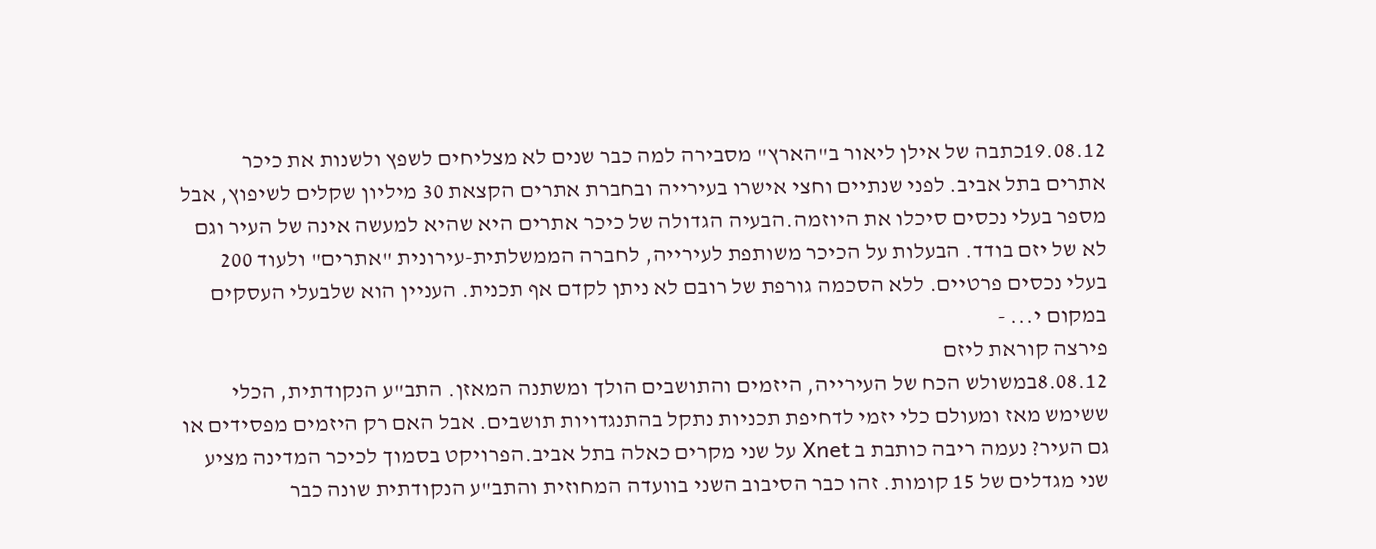19.08.12כתבה של אילן ליאור ב"הארץ" מסבירה למה כבר שנים לא מצליחים לשפץ ולשנות את כיכר אתרים בתל אביב. לפני שנתיים וחצי אישרו בעירייה ובחברת אתרים הקצאת 30 מיליון שקלים לשיפוץ, אבל מספר בעלי נכסים סיכלו את היוזמה.הבעיה הגדולה של כיכר אתרים היא שהיא למעשה אינה של העיר וגם לא של יזם בודד. הבעלות על הכיכר משותפת לעירייה, לחברה הממשלתית-עירונית "אתרים" ולעוד 200 בעלי נכסים פרטיים. ללא הסכמה גורפת של רובם לא ניתן לקדם אף תכנית. העניין הוא שלבעלי העסקים במקום י... -
פירצה קוראת ליזם
8.08.12במשולש הכח של העירייה, היזמים והתושבים הולך ומשתנה המאזן. התב"ע הנקודתית, הכלי ששימש מאז ומעולם כלי יזמי לדחיפת תכניות נתקל בהתנגדויות תושבים. אבל האם רק היזמים מפסידים או גם העיר? נעמה ריבה כותבת ב Xnet על שני מקרים כאלה בתל אביב.הפרויקט בסמוך לכיכר המדינה מציע שני מגדלים של 15 קומות. זהו כבר הסיבוב השני בוועדה המחוזית והתב"ע הנקודתית שונה כבר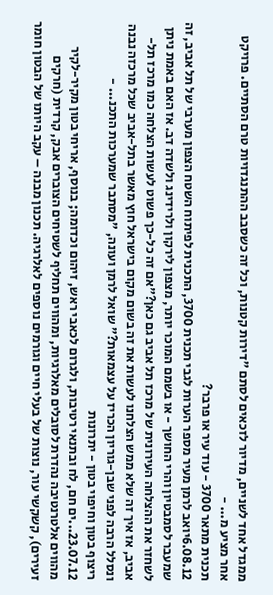ממגדל אחד לשניים, מדיור לזכאים לסתם "דירות קטנות, וכל זה כשסבב ההתנגדויות טרם הסתיים. פרויקט אחר מציע מ... -
תכנית מתאר 3700 - עוד עיר או פרבר?
6.08.12יואב לרמן מעיר מספר הערות לגבי תכנית 3700, התכנית לפיתוח השטח הצפון מערבי של תל אביב, זה שמעבר לסמבטיון והרי החושך - או בשמם המוכר יותר, מצפון לירקון ולרידינג ולשדה דב. אז האם באמת ניתן לשחזר את ההצלחה העירונית של מרכז תל אביב גם כאן?"אם זה כל-כך פשוט לעשות הצלחה כמו מרכז תל-אביב, אז איך זה שלא ממש הצלחנו לעשות את זה בשום מקום בישראל חוץ מאשר בתל-אביב שכל מרכזה נבנה ונסלל הרבה לפני שבן-גוריון הכריז על עצמאות?" שואל לרמן ועונה, "מסתבר שמערכות התכנ... -
ריצוף בטון וחיפוי בטון - יתרונות
23.07.12...ים חם, לח ובתנאי רטיבות, ולגרום לכאבי ראש, זיהום וכדומה; בנוסף, אריחי בטון מקיר-לקיר מהווים אלטרנטיבה נהדרת לסובלים מאלרגיות, ומהווים תחליף לשטיחים הצוברים אבק, קרדית (חרקים זעירים), קשקשי עור, נוצות של בעלי חיים וגורמים נוספים לאלרגיה. תכנון מבנה – עקב היותו של הבטון חומר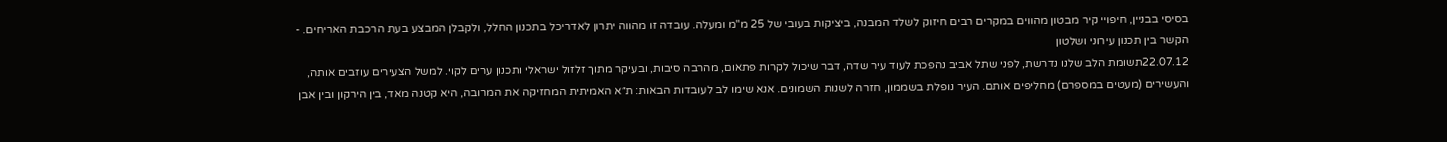בסיסי בבניין, חיפויי קיר מבטון מהווים במקרים רבים חיזוק לשלד המבנה, ביציקות בעובי של 25 מ"מ ומעלה. עובדה זו מהווה יתרון לאדריכל בתכנון החלל, ולקבלן המבצע בעת הרכבת האריחים. -
הקשר בין תכנון עירוני ושלטון
22.07.12תשומת הלב שלנו נדרשת, לפני שתל אביב נהפכת לעוד עיר שדה, דבר שיכול לקרות פתאום, מהרבה סיבות, ובעיקר מתוך זלזול ישראלי ותכנון ערים לקוי. למשל הצעירים עוזבים אותה, והעשירים (מעטים במספרם) מחליפים אותם. העיר נופלת בשממון, חזרה לשנות השמונים. אנא שימו לב לעובדות הבאות: ת״א האמיתית המחזיקה את המרובה, היא קטנה מאד, בין הירקון ובין אבן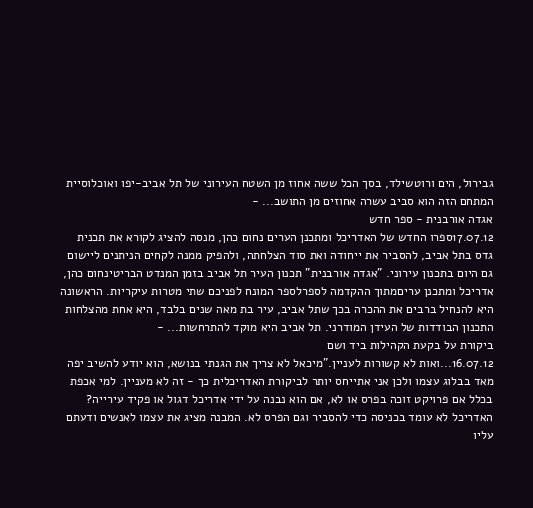גבירול, הים ורוטשילד, בסך הכל ששה אחוז מן השטח העירוני של תל אביב-יפו ואוכלוסיית המתחם הזה הוא סביב עשרה אחוזים מן התושב... -
אגדה אורבנית - ספר חדש
17.07.12ספרו החדש של האדריכל ומתכנן הערים נחום כהן, מנסה להציג לקורא את תכנית גדס בתל אביב, להסביר את ייחודה ואת סוד הצלחתה, ולהפיק ממנה לקחים הניתנים ליישום גם היום בתכנון עירוני. "אגדה אורבנית" תכנון העיר תל אביב בזמן המנדט הבריטינחום כהן, אדריכל ומתכנן עריםמתוך ההקדמה לספרלספר המונח לפניכם שתי מטרות עיקריות. הראשונה היא להנחיל ברבים את ההכרה בכך שתל אביב, עיר בת מאה שנים בלבד, היא אחת מהצלחות התכנון הבודדות של העידן המודרני. תל אביב היא מוקד להתרחשות... -
ביקורת על בקעת הקהילות ביד ושם
16.07.12...ואות לא קשורות לעניין."מיכאל לא צריך את הגנתי בנושא, הוא יודע להשיב יפה מאד בבלוג עצמו ולכן אני אתייחס יותר לביקורת האדריכלית כך - זה לא מעניין. למי אכפת בכלל אם פרויקט זוכה בפרס או לא, אם הוא נבנה על ידי אדריכל דגול או פקיד עירייה? האדריכל לא עומד בכניסה כדי להסביר וגם הפרס לא. המבנה מציג את עצמו לאנשים ודעתם עליו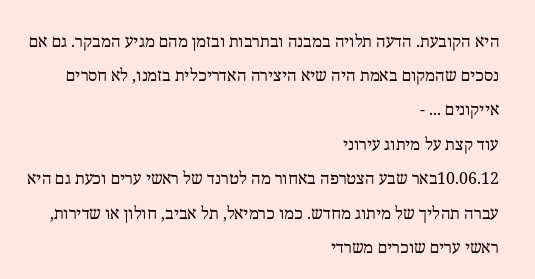היא הקובעת. הדעה תלויה במבנה ובתרבות ובזמן מהם מגיע המבקר. גם אם נסכים שהמקום באמת היה שיא היצירה האדריכלית בזמנו, לא חסרים אייקונים ... -
עוד קצת על מיתוג עירוני
10.06.12באר שבע הצטרפה באחור מה לטרנד של ראשי ערים וכעת גם היא עברה תהליך של מיתוג מחדש. כמו כרמיאל, תל אביב, חולון או שדירות, ראשי ערים שוכרים משרדי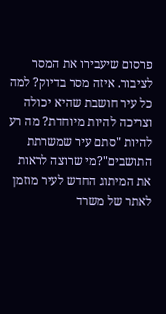פרסום שיעבירו את המסר לציבור. איזה מסר בדיוק? למה כל עיר חושבת שהיא יכולה וצריכה להיות מיוחדת? מה רע להיות "סתם עיר שמשרתת התושבים"?מי שרוצה לראות את המיתוג החדש לעיר מוזמן לאתר של משרד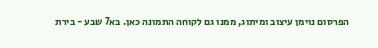הפרסום נוימן עיצוב ומיתוג, ממנו גם לקוחה התמונה כאן. בא7 שבע - בירת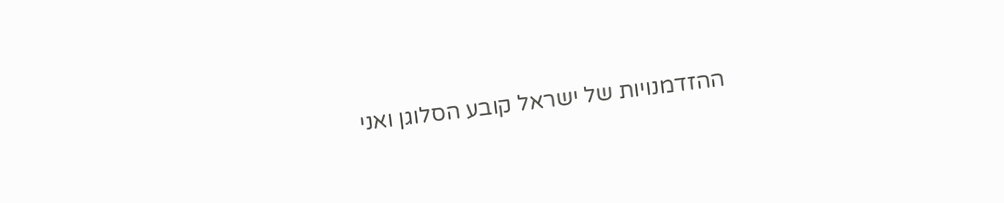ההזדמנויות של ישראל קובע הסלוגן ואני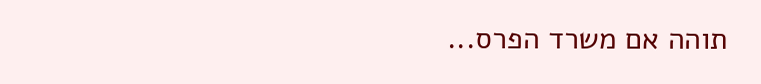תוהה אם משרד הפרס...